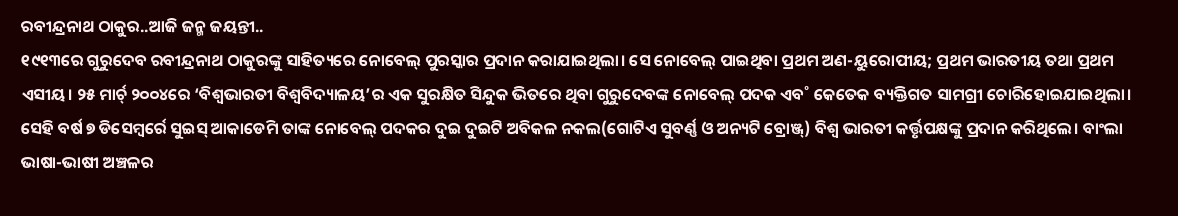ରବୀନ୍ଦ୍ରନାଥ ଠାକୁର..ଆଜି ଜନ୍ମ ଜୟନ୍ତୀ..
୧୯୧୩ରେ ଗୁରୁଦେବ ରବୀନ୍ଦ୍ରନାଥ ଠାକୁରଙ୍କୁ ସାହିତ୍ୟରେ ନୋବେଲ୍ ପୁରସ୍କାର ପ୍ରଦାନ କରାଯାଇଥିଲା। ସେ ନୋବେଲ୍ ପାଇଥିବା ପ୍ରଥମ ଅଣ-ୟୁରୋପୀୟ; ପ୍ରଥମ ଭାରତୀୟ ତଥା ପ୍ରଥମ ଏସୀୟ। ୨୫ ମାର୍ଚ୍ ୨୦୦୪ରେ ‘ବିଶ୍ବଭାରତୀ ବିଶ୍ବବିଦ୍ୟାଳୟ’ର ଏକ ସୁରକ୍ଷିତ ସିନ୍ଦୁକ ଭିତରେ ଥିବା ଗୁରୁଦେବଙ୍କ ନୋବେଲ୍ ପଦକ ଏବ˚ କେତେକ ବ୍ୟକ୍ତିଗତ ସାମଗ୍ରୀ ଚୋରିହୋଇଯାଇଥିଲା। ସେହି ବର୍ଷ ୭ ଡିସେମ୍ବର୍ରେ ସୁଇସ୍ ଆକାଡେମି ତାଙ୍କ ନୋବେଲ୍ ପଦକର ଦୁଇ ଦୁଇଟି ଅବିକଳ ନକଲ(ଗୋଟିଏ ସୁବର୍ଣ୍ଣ ଓ ଅନ୍ୟଟି ବ୍ରୋଞ୍ଜ୍) ବିଶ୍ବ ଭାରତୀ କର୍ତ୍ତୃପକ୍ଷଙ୍କୁ ପ୍ରଦାନ କରିଥିଲେ। ବାଂଲା ଭାଷା-ଭାଷୀ ଅଞ୍ଚଳର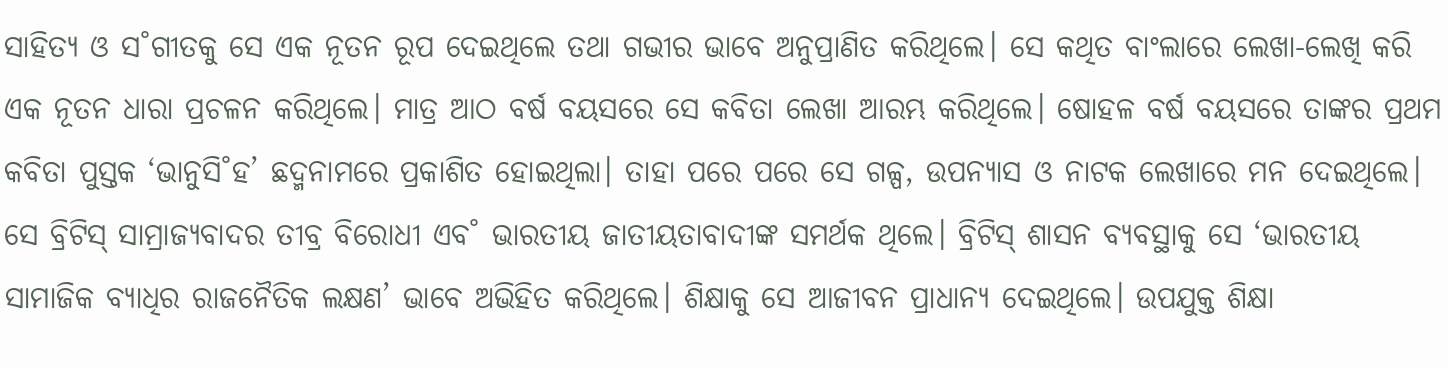ସାହିତ୍ୟ ଓ ସ˚ଗୀତକୁ ସେ ଏକ ନୂତନ ରୂପ ଦେଇଥିଲେ ତଥା ଗଭୀର ଭାବେ ଅନୁପ୍ରାଣିତ କରିଥିଲେ। ସେ କଥିତ ବାଂଲାରେ ଲେଖା-ଲେଖି କରି ଏକ ନୂତନ ଧାରା ପ୍ରଚଳନ କରିଥିଲେ। ମାତ୍ର ଆଠ ବର୍ଷ ବୟସରେ ସେ କବିତା ଲେଖା ଆରମ୍ଭ କରିଥିଲେ। ଷୋହଳ ବର୍ଷ ବୟସରେ ତାଙ୍କର ପ୍ରଥମ କବିତା ପୁସ୍ତକ ‘ଭାନୁସି˚ହ’ ଛଦ୍ମନାମରେ ପ୍ରକାଶିତ ହୋଇଥିଲା। ତାହା ପରେ ପରେ ସେ ଗଳ୍ପ, ଉପନ୍ୟାସ ଓ ନାଟକ ଲେଖାରେ ମନ ଦେଇଥିଲେ।
ସେ ବ୍ରିଟିସ୍ ସାମ୍ରାଜ୍ୟବାଦର ତୀବ୍ର ବିରୋଧୀ ଏବ˚ ଭାରତୀୟ ଜାତୀୟତାବାଦୀଙ୍କ ସମର୍ଥକ ଥିଲେ। ବ୍ରିଟିସ୍ ଶାସନ ବ୍ୟବସ୍ଥାକୁ ସେ ‘ଭାରତୀୟ ସାମାଜିକ ବ୍ୟାଧିର ରାଜନୈତିକ ଲକ୍ଷଣ’ ଭାବେ ଅଭିହିତ କରିଥିଲେ। ଶିକ୍ଷାକୁ ସେ ଆଜୀବନ ପ୍ରାଧାନ୍ୟ ଦେଇଥିଲେ। ଉପଯୁକ୍ତ ଶିକ୍ଷା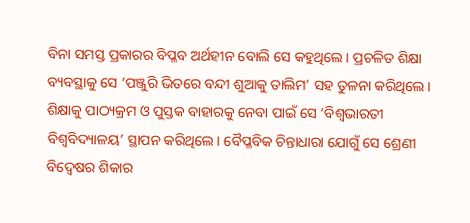ବିନା ସମସ୍ତ ପ୍ରକାରର ବିପ୍ଳବ ଅର୍ଥହୀନ ବୋଲି ସେ କହୁଥିଲେ। ପ୍ରଚଳିତ ଶିକ୍ଷା ବ୍ୟବସ୍ଥାକୁ ସେ ‘ପଞ୍ଜୁରି ଭିତରେ ବନ୍ଦୀ ଶୁଆକୁ ତାଲିମ’ ସହ ତୁଳନା କରିଥିଲେ। ଶିକ୍ଷାକୁ ପାଠ୍ୟକ୍ରମ ଓ ପୁସ୍ତକ ବାହାରକୁ ନେବା ପାଇଁ ସେ ‘ବିଶ୍ବଭାରତୀ ବିଶ୍ବବିଦ୍ୟାଳୟ’ ସ୍ଥାପନ କରିଥିଲେ। ବୈପ୍ଳବିକ ଚିନ୍ତାଧାରା ଯୋଗୁଁ ସେ ଶ୍ରେଣୀ ବିଦ୍ବେଷର ଶିକାର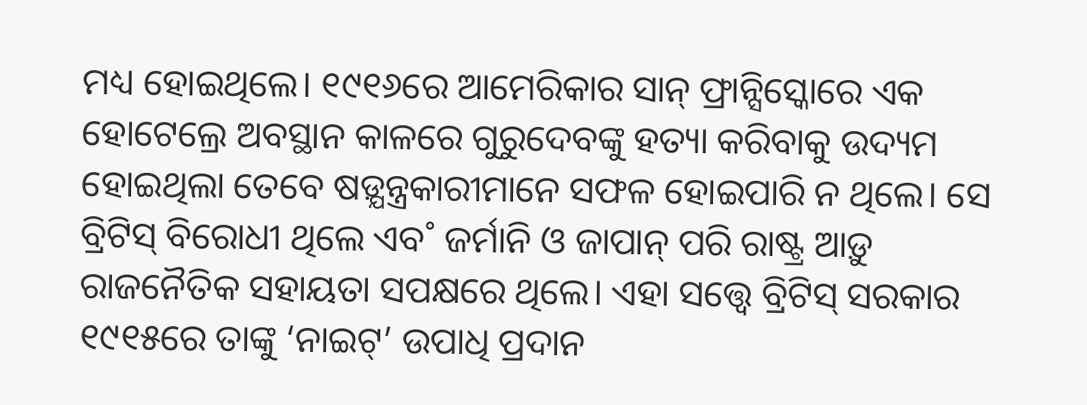ମଧ୍ୟ ହୋଇଥିଲେ। ୧୯୧୬ରେ ଆମେରିକାର ସାନ୍ ଫ୍ରାନ୍ସିସ୍କୋରେ ଏକ ହୋଟେଲ୍ରେ ଅବସ୍ଥାନ କାଳରେ ଗୁରୁଦେବଙ୍କୁ ହତ୍ୟା କରିବାକୁ ଉଦ୍ୟମ ହୋଇଥିଲା ତେବେ ଷଡ଼୍ଯନ୍ତ୍ରକାରୀମାନେ ସଫଳ ହୋଇପାରି ନ ଥିଲେ। ସେ ବ୍ରିଟିସ୍ ବିରୋଧୀ ଥିଲେ ଏବ˚ ଜର୍ମାନି ଓ ଜାପାନ୍ ପରି ରାଷ୍ଟ୍ର ଆଡ଼ୁ ରାଜନୈତିକ ସହାୟତା ସପକ୍ଷରେ ଥିଲେ। ଏହା ସତ୍ତ୍ବେ ବ୍ରିଟିସ୍ ସରକାର ୧୯୧୫ରେ ତାଙ୍କୁ ‘ନାଇଟ୍’ ଉପାଧି ପ୍ରଦାନ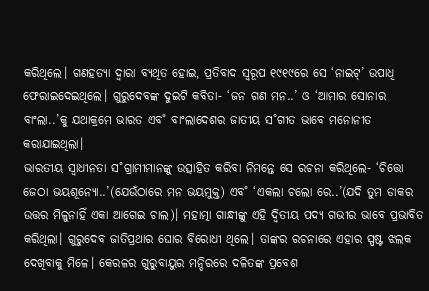କରିଥିଲେ। ଗଣହତ୍ୟା ଦ୍ବାରା ବ୍ୟଥିତ ହୋଇ, ପ୍ରତିବାଦ ସ୍ବରୂପ ୧୯୧୯ରେ ସେ ‘ନାଇଟ୍’ ଉପାଧି ଫେରାଇଦେଇଥିଲେ। ଗୁରୁଦେବଙ୍କ ଦୁଇଟି କବିତା- ‘ଜନ ଗଣ ମନ..’ ଓ ‘ଆମାର ସୋନାର ବାଂଲା..’କୁ ଯଥାକ୍ରମେ ଭାରତ ଏବ˚ ବାଂଲାଦେଶର ଜାତୀୟ ସ˚ଗୀତ ଭାବେ ମନୋନୀତ କରାଯାଇଥିଲା।
ଭାରତୀୟ ସ୍ବାଧୀନତା ସ˚ଗ୍ରାମୀମାନଙ୍କୁ ଉତ୍ସାହିତ କରିବା ନିମନ୍ତେ ସେ ରଚନା କରିଥିଲେ- ‘ଚିତ୍ତୋ ଜେଠା ଭୟଶୂନ୍ୟୋ..’(ଯେଉଁଠାରେ ମନ ଭୟମୁକ୍ତ) ଏବ˚ ‘ଏକଲା ଚଲୋ ରେ..’(ଯଦି ତୁମ ଡାକର ଉତ୍ତର ମିଳୁନାହିଁ ଏକା ଆଗେଇ ଚାଲ)। ମହାତ୍ମା ଗାନ୍ଧୀଙ୍କୁ ଏହି ଦ୍ବିତୀୟ ପଦ୍ୟ ଗଭୀର ଭାବେ ପ୍ରଭାବିତ କରିଥିଲା। ଗୁରୁଦେବ ଜାତିପ୍ରଥାର ଘୋର ବିରୋଧୀ ଥିଲେ। ତାଙ୍କର ରଚନାରେ ଏହାର ସ୍ପଷ୍ଟ ଝଲକ ଦେଖିବାକୁ ମିଳେ। କେରଳର ଗୁରୁବାୟୁର ମନ୍ଦିରରେ ଦଳିତଙ୍କ ପ୍ରବେଶ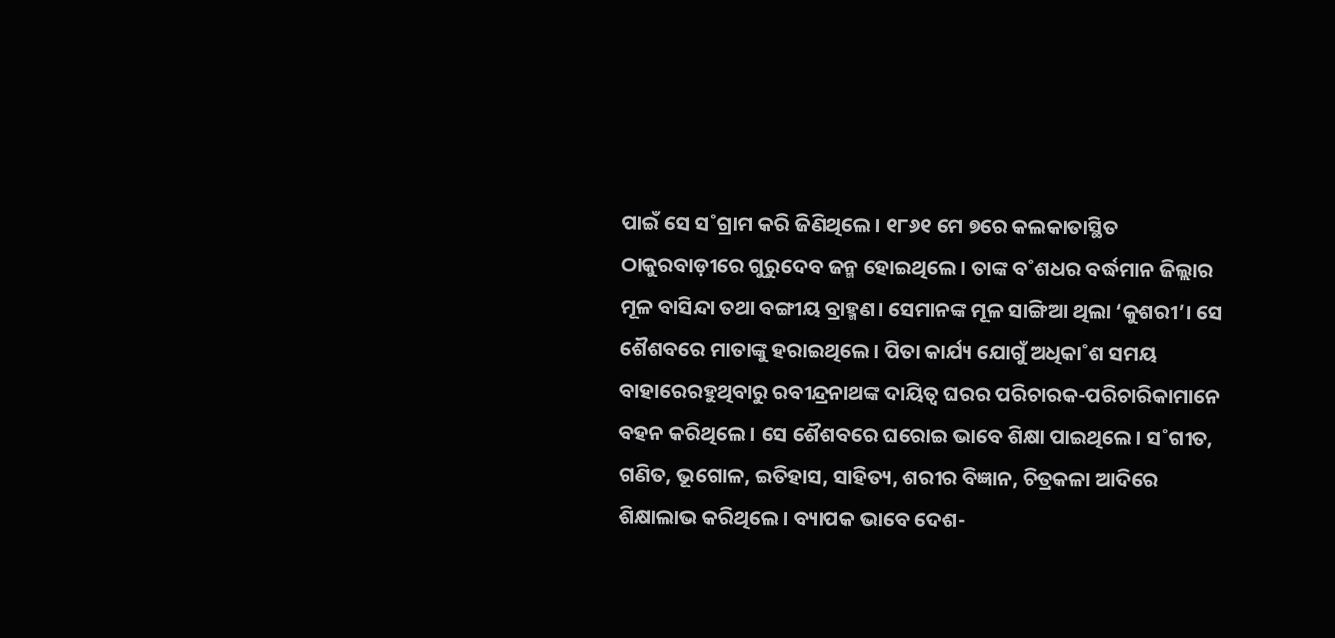ପାଇଁ ସେ ସ˚ଗ୍ରାମ କରି ଜିଣିଥିଲେ। ୧୮୬୧ ମେ ୭ରେ କଲକାତାସ୍ଥିତ ଠାକୁରବାଡ଼ୀରେ ଗୁରୁଦେବ ଜନ୍ମ ହୋଇଥିଲେ। ତାଙ୍କ ବ˚ଶଧର ବର୍ଦ୍ଧମାନ ଜିଲ୍ଲାର ମୂଳ ବାସିନ୍ଦା ତଥା ବଙ୍ଗୀୟ ବ୍ରାହ୍ମଣ। ସେମାନଙ୍କ ମୂଳ ସାଙ୍ଗିଆ ଥିଲା ‘କୁଶରୀ’। ସେ ଶୈଶବରେ ମାତାଙ୍କୁ ହରାଇଥିଲେ। ପିତା କାର୍ଯ୍ୟ ଯୋଗୁଁ ଅଧିକା˚ଶ ସମୟ ବାହାରେରହୁଥିବାରୁ ରବୀନ୍ଦ୍ରନାଥଙ୍କ ଦାୟିତ୍ବ ଘରର ପରିଚାରକ-ପରିଚାରିକାମାନେ ବହନ କରିଥିଲେ। ସେ ଶୈଶବରେ ଘରୋଇ ଭାବେ ଶିକ୍ଷା ପାଇଥିଲେ। ସ˚ଗୀତ, ଗଣିତ, ଭୂଗୋଳ, ଇତିହାସ, ସାହିତ୍ୟ, ଶରୀର ବିଜ୍ଞାନ, ଚିତ୍ରକଳା ଆଦିରେ ଶିକ୍ଷାଲାଭ କରିଥିଲେ। ବ୍ୟାପକ ଭାବେ ଦେଶ-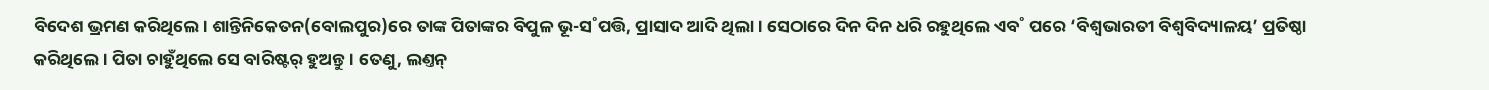ବିଦେଶ ଭ୍ରମଣ କରିଥିଲେ। ଶାନ୍ତିନିକେତନ(ବୋଲପୁର)ରେ ତାଙ୍କ ପିତାଙ୍କର ବିପୁଳ ଭୂ-ସ˚ପତ୍ତି, ପ୍ରାସାଦ ଆଦି ଥିଲା। ସେଠାରେ ଦିନ ଦିନ ଧରି ରହୁଥିଲେ ଏବ˚ ପରେ ‘ବିଶ୍ବଭାରତୀ ବିଶ୍ବବିଦ୍ୟାଳୟ’ ପ୍ରତିଷ୍ଠା କରିଥିଲେ। ପିତା ଚାହୁଁଥିଲେ ସେ ବାରିଷ୍ଟର୍ ହୁଅନ୍ତୁ। ତେଣୁ, ଲଣ୍ତନ୍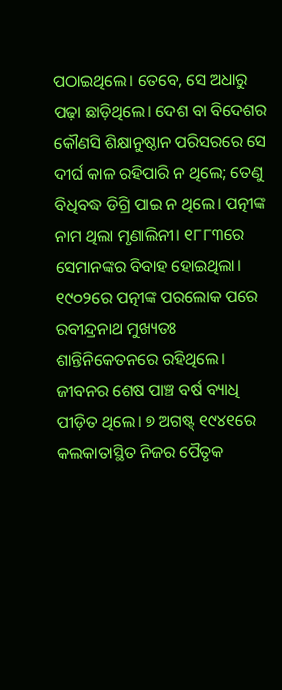ପଠାଇଥିଲେ। ତେବେ, ସେ ଅଧାରୁ ପଢ଼ା ଛାଡ଼ିଥିଲେ। ଦେଶ ବା ବିଦେଶର କୌଣସି ଶିକ୍ଷାନୁଷ୍ଠାନ ପରିସରରେ ସେ ଦୀର୍ଘ କାଳ ରହିପାରି ନ ଥିଲେ; ତେଣୁ ବିଧିବଦ୍ଧ ଡିଗ୍ରି ପାଇ ନ ଥିଲେ। ପତ୍ନୀଙ୍କ ନାମ ଥିଲା ମୃଣାଲିନୀ। ୧୮୮୩ରେ ସେମାନଙ୍କର ବିବାହ ହୋଇଥିଲା। ୧୯୦୨ରେ ପତ୍ନୀଙ୍କ ପରଲୋକ ପରେ ରବୀନ୍ଦ୍ରନାଥ ମୁଖ୍ୟତଃ ଶାନ୍ତିନିକେତନରେ ରହିଥିଲେ। ଜୀବନର ଶେଷ ପାଞ୍ଚ ବର୍ଷ ବ୍ୟାଧି ପୀଡ଼ିତ ଥିଲେ। ୭ ଅଗଷ୍ଟ୍ ୧୯୪୧ରେ କଲକାତାସ୍ଥିତ ନିଜର ପୈତୃକ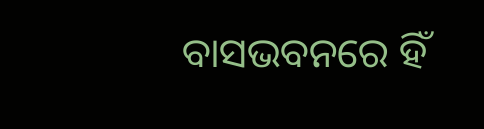ବାସଭବନରେ ହିଁ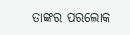ତାଙ୍କର ପରଲୋକ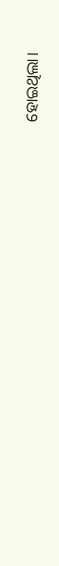ହୋଇଥିଲା।